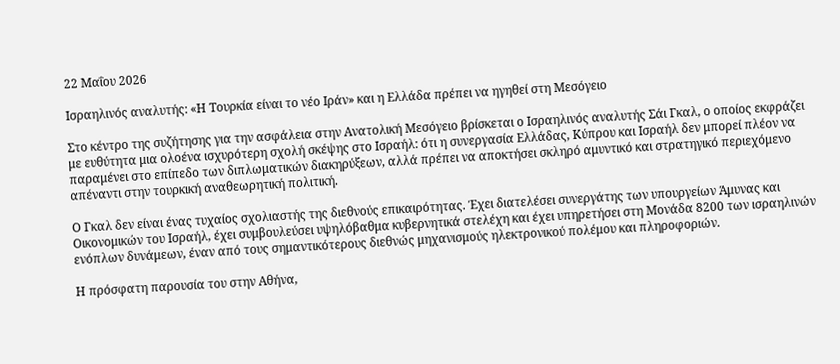22 Μαΐου 2026

Ισραηλινός αναλυτής: «Η Τουρκία είναι το νέο Ιράν» και η Ελλάδα πρέπει να ηγηθεί στη Μεσόγειο

Στο κέντρο της συζήτησης για την ασφάλεια στην Ανατολική Μεσόγειο βρίσκεται ο Ισραηλινός αναλυτής Σάι Γκαλ, ο οποίος εκφράζει με ευθύτητα μια ολοένα ισχυρότερη σχολή σκέψης στο Ισραήλ: ότι η συνεργασία Ελλάδας, Κύπρου και Ισραήλ δεν μπορεί πλέον να παραμένει στο επίπεδο των διπλωματικών διακηρύξεων, αλλά πρέπει να αποκτήσει σκληρό αμυντικό και στρατηγικό περιεχόμενο απέναντι στην τουρκική αναθεωρητική πολιτική.

Ο Γκαλ δεν είναι ένας τυχαίος σχολιαστής της διεθνούς επικαιρότητας. Έχει διατελέσει συνεργάτης των υπουργείων Άμυνας και Οικονομικών του Ισραήλ, έχει συμβουλεύσει υψηλόβαθμα κυβερνητικά στελέχη και έχει υπηρετήσει στη Μονάδα 8200 των ισραηλινών ενόπλων δυνάμεων, έναν από τους σημαντικότερους διεθνώς μηχανισμούς ηλεκτρονικού πολέμου και πληροφοριών.

Η πρόσφατη παρουσία του στην Αθήνα,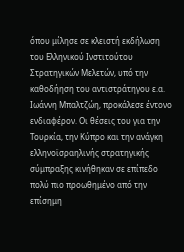όπου μίλησε σε κλειστή εκδήλωση του Ελληνικού Ινστιτούτου Στρατηγικών Μελετών, υπό την καθοδήηση του αντιστράτηγου ε.α. Ιωάννη Μπαλτζώη, προκάλεσε έντονο ενδιαφέρον. Οι θέσεις του για την Τουρκία, την Κύπρο και την ανάγκη ελληνοϊσραηλινής στρατηγικής σύμπραξης κινήθηκαν σε επίπεδο πολύ πιο προωθημένο από την επίσημη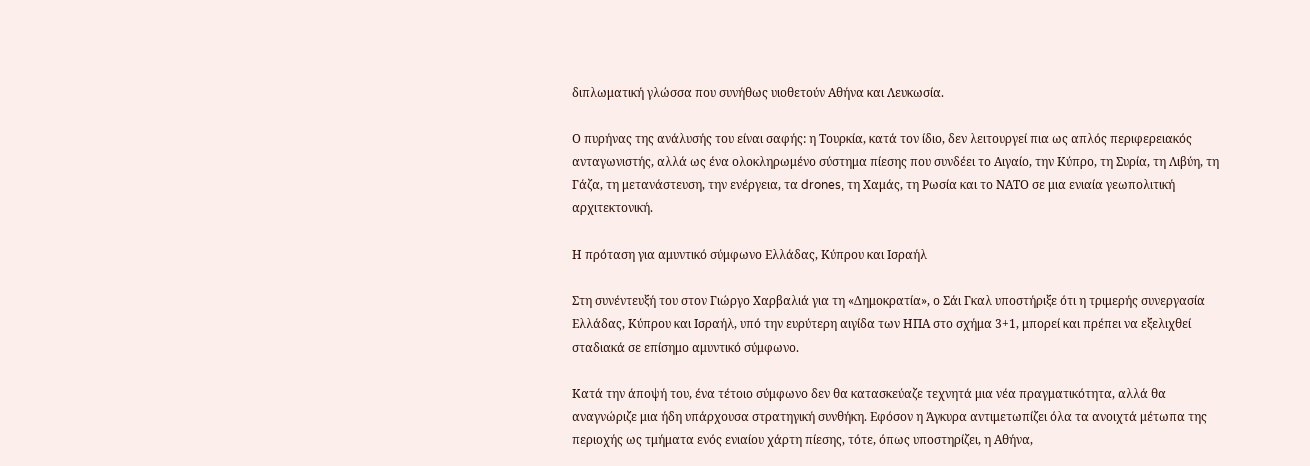διπλωματική γλώσσα που συνήθως υιοθετούν Αθήνα και Λευκωσία.

Ο πυρήνας της ανάλυσής του είναι σαφής: η Τουρκία, κατά τον ίδιο, δεν λειτουργεί πια ως απλός περιφερειακός ανταγωνιστής, αλλά ως ένα ολοκληρωμένο σύστημα πίεσης που συνδέει το Αιγαίο, την Κύπρο, τη Συρία, τη Λιβύη, τη Γάζα, τη μετανάστευση, την ενέργεια, τα drones, τη Χαμάς, τη Ρωσία και το ΝΑΤΟ σε μια ενιαία γεωπολιτική αρχιτεκτονική.

Η πρόταση για αμυντικό σύμφωνο Ελλάδας, Κύπρου και Ισραήλ

Στη συνέντευξή του στον Γιώργο Χαρβαλιά για τη «Δημοκρατία», ο Σάι Γκαλ υποστήριξε ότι η τριμερής συνεργασία Ελλάδας, Κύπρου και Ισραήλ, υπό την ευρύτερη αιγίδα των ΗΠΑ στο σχήμα 3+1, μπορεί και πρέπει να εξελιχθεί σταδιακά σε επίσημο αμυντικό σύμφωνο.

Κατά την άποψή του, ένα τέτοιο σύμφωνο δεν θα κατασκεύαζε τεχνητά μια νέα πραγματικότητα, αλλά θα αναγνώριζε μια ήδη υπάρχουσα στρατηγική συνθήκη. Εφόσον η Άγκυρα αντιμετωπίζει όλα τα ανοιχτά μέτωπα της περιοχής ως τμήματα ενός ενιαίου χάρτη πίεσης, τότε, όπως υποστηρίζει, η Αθήνα,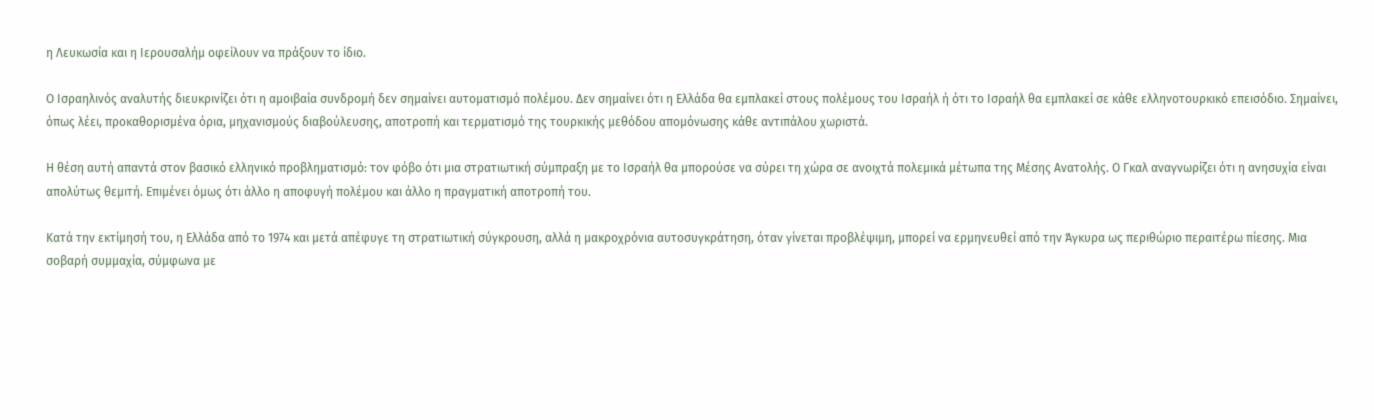η Λευκωσία και η Ιερουσαλήμ οφείλουν να πράξουν το ίδιο.

Ο Ισραηλινός αναλυτής διευκρινίζει ότι η αμοιβαία συνδρομή δεν σημαίνει αυτοματισμό πολέμου. Δεν σημαίνει ότι η Ελλάδα θα εμπλακεί στους πολέμους του Ισραήλ ή ότι το Ισραήλ θα εμπλακεί σε κάθε ελληνοτουρκικό επεισόδιο. Σημαίνει, όπως λέει, προκαθορισμένα όρια, μηχανισμούς διαβούλευσης, αποτροπή και τερματισμό της τουρκικής μεθόδου απομόνωσης κάθε αντιπάλου χωριστά.

Η θέση αυτή απαντά στον βασικό ελληνικό προβληματισμό: τον φόβο ότι μια στρατιωτική σύμπραξη με το Ισραήλ θα μπορούσε να σύρει τη χώρα σε ανοιχτά πολεμικά μέτωπα της Μέσης Ανατολής. Ο Γκαλ αναγνωρίζει ότι η ανησυχία είναι απολύτως θεμιτή. Επιμένει όμως ότι άλλο η αποφυγή πολέμου και άλλο η πραγματική αποτροπή του.

Κατά την εκτίμησή του, η Ελλάδα από το 1974 και μετά απέφυγε τη στρατιωτική σύγκρουση, αλλά η μακροχρόνια αυτοσυγκράτηση, όταν γίνεται προβλέψιμη, μπορεί να ερμηνευθεί από την Άγκυρα ως περιθώριο περαιτέρω πίεσης. Μια σοβαρή συμμαχία, σύμφωνα με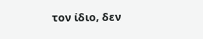τον ίδιο, δεν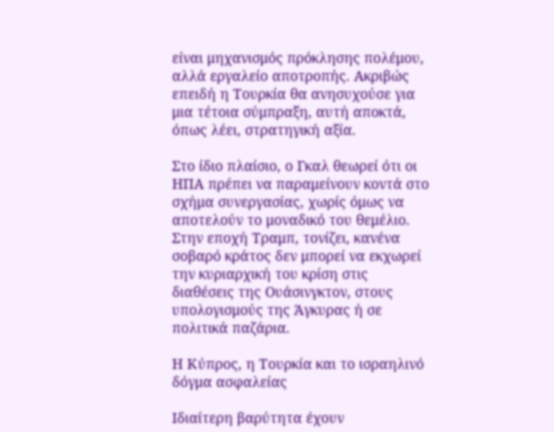είναι μηχανισμός πρόκλησης πολέμου, αλλά εργαλείο αποτροπής. Ακριβώς επειδή η Τουρκία θα ανησυχούσε για μια τέτοια σύμπραξη, αυτή αποκτά, όπως λέει, στρατηγική αξία.

Στο ίδιο πλαίσιο, ο Γκαλ θεωρεί ότι οι ΗΠΑ πρέπει να παραμείνουν κοντά στο σχήμα συνεργασίας, χωρίς όμως να αποτελούν το μοναδικό του θεμέλιο. Στην εποχή Τραμπ, τονίζει, κανένα σοβαρό κράτος δεν μπορεί να εκχωρεί την κυριαρχική του κρίση στις διαθέσεις της Ουάσινγκτον, στους υπολογισμούς της Άγκυρας ή σε πολιτικά παζάρια.

Η Κύπρος, η Τουρκία και το ισραηλινό δόγμα ασφαλείας

Ιδιαίτερη βαρύτητα έχουν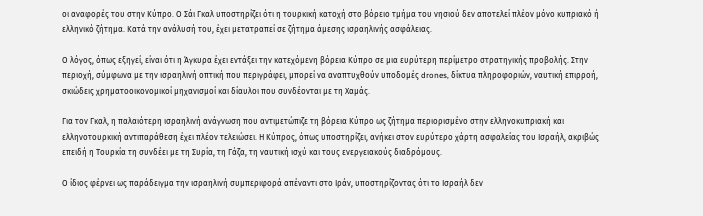οι αναφορές του στην Κύπρο. Ο Σάι Γκαλ υποστηρίζει ότι η τουρκική κατοχή στο βόρειο τμήμα του νησιού δεν αποτελεί πλέον μόνο κυπριακό ή ελληνικό ζήτημα. Κατά την ανάλυσή του, έχει μετατραπεί σε ζήτημα άμεσης ισραηλινής ασφάλειας.

Ο λόγος, όπως εξηγεί, είναι ότι η Άγκυρα έχει εντάξει την κατεχόμενη βόρεια Κύπρο σε μια ευρύτερη περίμετρο στρατηγικής προβολής. Στην περιοχή, σύμφωνα με την ισραηλινή οπτική που περιγράφει, μπορεί να αναπτυχθούν υποδομές drones, δίκτυα πληροφοριών, ναυτική επιρροή, σκιώδεις χρηματοοικονομικοί μηχανισμοί και δίαυλοι που συνδέονται με τη Χαμάς.

Για τον Γκαλ, η παλαιότερη ισραηλινή ανάγνωση που αντιμετώπιζε τη βόρεια Κύπρο ως ζήτημα περιορισμένο στην ελληνοκυπριακή και ελληνοτουρκική αντιπαράθεση έχει πλέον τελειώσει. Η Κύπρος, όπως υποστηρίζει, ανήκει στον ευρύτερο χάρτη ασφαλείας του Ισραήλ, ακριβώς επειδή η Τουρκία τη συνδέει με τη Συρία, τη Γάζα, τη ναυτική ισχύ και τους ενεργειακούς διαδρόμους.

Ο ίδιος φέρνει ως παράδειγμα την ισραηλινή συμπεριφορά απέναντι στο Ιράν, υποστηρίζοντας ότι το Ισραήλ δεν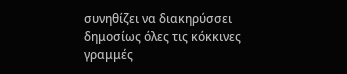συνηθίζει να διακηρύσσει δημοσίως όλες τις κόκκινες γραμμές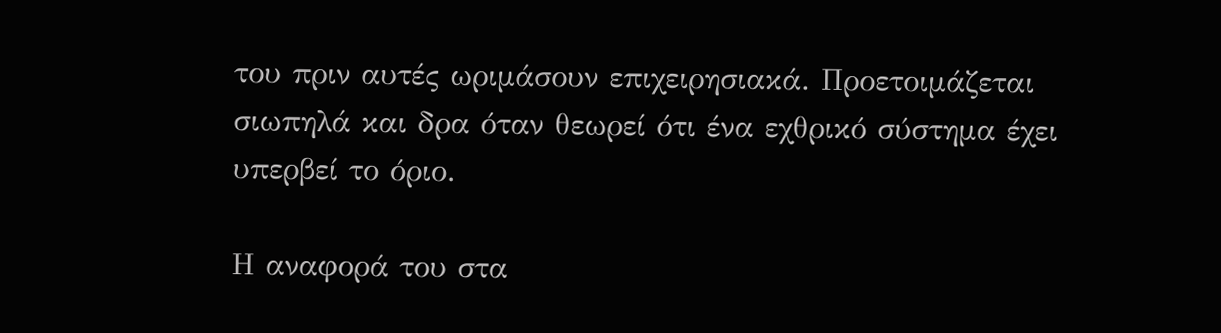του πριν αυτές ωριμάσουν επιχειρησιακά. Προετοιμάζεται σιωπηλά και δρα όταν θεωρεί ότι ένα εχθρικό σύστημα έχει υπερβεί το όριο.

Η αναφορά του στα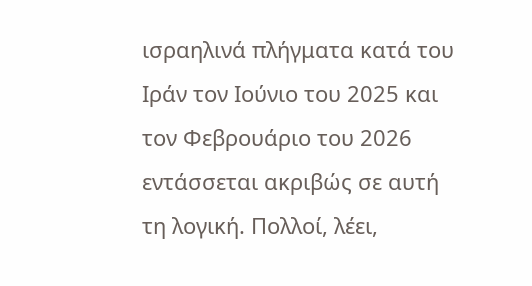ισραηλινά πλήγματα κατά του Ιράν τον Ιούνιο του 2025 και τον Φεβρουάριο του 2026 εντάσσεται ακριβώς σε αυτή τη λογική. Πολλοί, λέει,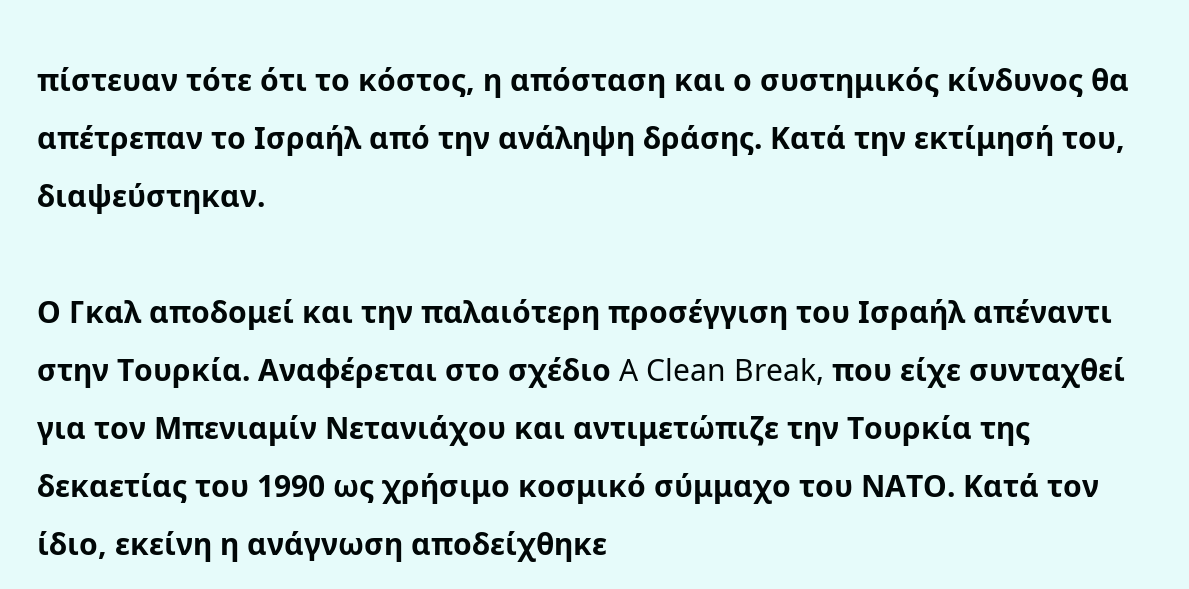πίστευαν τότε ότι το κόστος, η απόσταση και ο συστημικός κίνδυνος θα απέτρεπαν το Ισραήλ από την ανάληψη δράσης. Κατά την εκτίμησή του, διαψεύστηκαν.

Ο Γκαλ αποδομεί και την παλαιότερη προσέγγιση του Ισραήλ απέναντι στην Τουρκία. Αναφέρεται στο σχέδιο A Clean Break, που είχε συνταχθεί για τον Μπενιαμίν Νετανιάχου και αντιμετώπιζε την Τουρκία της δεκαετίας του 1990 ως χρήσιμο κοσμικό σύμμαχο του ΝΑΤΟ. Κατά τον ίδιο, εκείνη η ανάγνωση αποδείχθηκε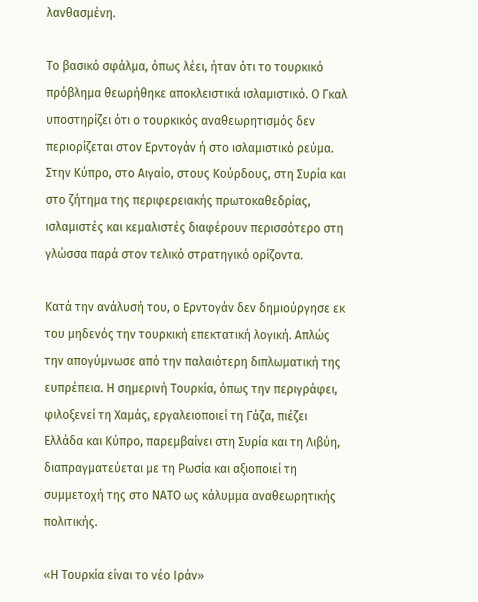λανθασμένη.

Το βασικό σφάλμα, όπως λέει, ήταν ότι το τουρκικό πρόβλημα θεωρήθηκε αποκλειστικά ισλαμιστικό. Ο Γκαλ υποστηρίζει ότι ο τουρκικός αναθεωρητισμός δεν περιορίζεται στον Ερντογάν ή στο ισλαμιστικό ρεύμα. Στην Κύπρο, στο Αιγαίο, στους Κούρδους, στη Συρία και στο ζήτημα της περιφερειακής πρωτοκαθεδρίας, ισλαμιστές και κεμαλιστές διαφέρουν περισσότερο στη γλώσσα παρά στον τελικό στρατηγικό ορίζοντα.

Κατά την ανάλυσή του, ο Ερντογάν δεν δημιούργησε εκ του μηδενός την τουρκική επεκτατική λογική. Απλώς την απογύμνωσε από την παλαιότερη διπλωματική της ευπρέπεια. Η σημερινή Τουρκία, όπως την περιγράφει, φιλοξενεί τη Χαμάς, εργαλειοποιεί τη Γάζα, πιέζει Ελλάδα και Κύπρο, παρεμβαίνει στη Συρία και τη Λιβύη, διαπραγματεύεται με τη Ρωσία και αξιοποιεί τη συμμετοχή της στο ΝΑΤΟ ως κάλυμμα αναθεωρητικής πολιτικής.

«Η Τουρκία είναι το νέο Ιράν»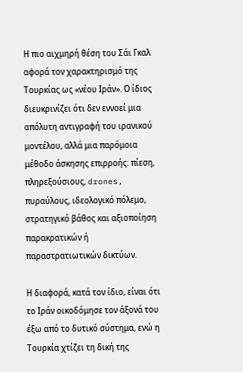Η πιο αιχμηρή θέση του Σάι Γκαλ αφορά τον χαρακτηρισμό της Τουρκίας ως «νέου Ιράν». Ο ίδιος διευκρινίζει ότι δεν εννοεί μια απόλυτη αντιγραφή του ιρανικού μοντέλου, αλλά μια παρόμοια μέθοδο άσκησης επιρροής: πίεση, πληρεξούσιους, drones, πυραύλους, ιδεολογικό πόλεμο, στρατηγικό βάθος και αξιοποίηση παρακρατικών ή παραστρατιωτικών δικτύων.

Η διαφορά, κατά τον ίδιο, είναι ότι το Ιράν οικοδόμησε τον άξονά του έξω από το δυτικό σύστημα, ενώ η Τουρκία χτίζει τη δική της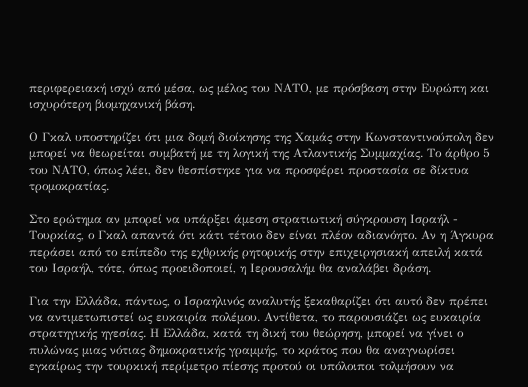περιφερειακή ισχύ από μέσα, ως μέλος του ΝΑΤΟ, με πρόσβαση στην Ευρώπη και ισχυρότερη βιομηχανική βάση.

Ο Γκαλ υποστηρίζει ότι μια δομή διοίκησης της Χαμάς στην Κωνσταντινούπολη δεν μπορεί να θεωρείται συμβατή με τη λογική της Ατλαντικής Συμμαχίας. Το άρθρο 5 του ΝΑΤΟ, όπως λέει, δεν θεσπίστηκε για να προσφέρει προστασία σε δίκτυα τρομοκρατίας.

Στο ερώτημα αν μπορεί να υπάρξει άμεση στρατιωτική σύγκρουση Ισραήλ - Τουρκίας, ο Γκαλ απαντά ότι κάτι τέτοιο δεν είναι πλέον αδιανόητο. Αν η Άγκυρα περάσει από το επίπεδο της εχθρικής ρητορικής στην επιχειρησιακή απειλή κατά του Ισραήλ, τότε, όπως προειδοποιεί, η Ιερουσαλήμ θα αναλάβει δράση.

Για την Ελλάδα, πάντως, ο Ισραηλινός αναλυτής ξεκαθαρίζει ότι αυτό δεν πρέπει να αντιμετωπιστεί ως ευκαιρία πολέμου. Αντίθετα, το παρουσιάζει ως ευκαιρία στρατηγικής ηγεσίας. Η Ελλάδα, κατά τη δική του θεώρηση, μπορεί να γίνει ο πυλώνας μιας νότιας δημοκρατικής γραμμής, το κράτος που θα αναγνωρίσει εγκαίρως την τουρκική περίμετρο πίεσης προτού οι υπόλοιποι τολμήσουν να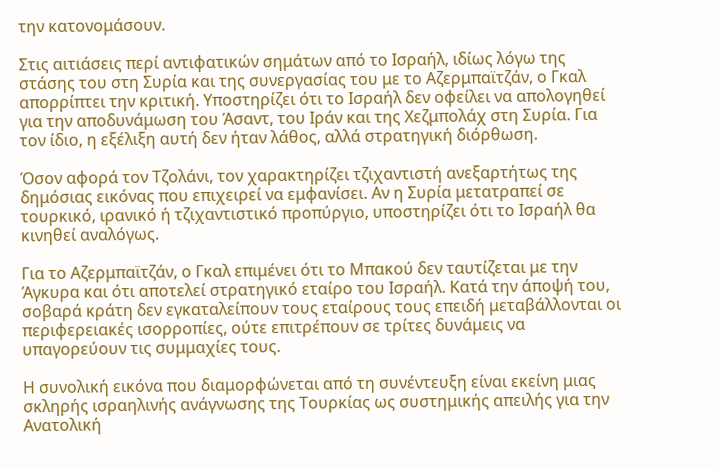την κατονομάσουν.

Στις αιτιάσεις περί αντιφατικών σημάτων από το Ισραήλ, ιδίως λόγω της στάσης του στη Συρία και της συνεργασίας του με το Αζερμπαϊτζάν, ο Γκαλ απορρίπτει την κριτική. Υποστηρίζει ότι το Ισραήλ δεν οφείλει να απολογηθεί για την αποδυνάμωση του Άσαντ, του Ιράν και της Χεζμπολάχ στη Συρία. Για τον ίδιο, η εξέλιξη αυτή δεν ήταν λάθος, αλλά στρατηγική διόρθωση.

Όσον αφορά τον Τζολάνι, τον χαρακτηρίζει τζιχαντιστή ανεξαρτήτως της δημόσιας εικόνας που επιχειρεί να εμφανίσει. Αν η Συρία μετατραπεί σε τουρκικό, ιρανικό ή τζιχαντιστικό προπύργιο, υποστηρίζει ότι το Ισραήλ θα κινηθεί αναλόγως.

Για το Αζερμπαϊτζάν, ο Γκαλ επιμένει ότι το Μπακού δεν ταυτίζεται με την Άγκυρα και ότι αποτελεί στρατηγικό εταίρο του Ισραήλ. Κατά την άποψή του, σοβαρά κράτη δεν εγκαταλείπουν τους εταίρους τους επειδή μεταβάλλονται οι περιφερειακές ισορροπίες, ούτε επιτρέπουν σε τρίτες δυνάμεις να υπαγορεύουν τις συμμαχίες τους.

Η συνολική εικόνα που διαμορφώνεται από τη συνέντευξη είναι εκείνη μιας σκληρής ισραηλινής ανάγνωσης της Τουρκίας ως συστημικής απειλής για την Ανατολική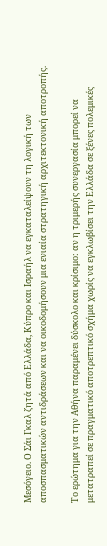Μεσόγειο. Ο Σάι Γκαλ ζητά από Ελλάδα, Κύπρο και Ισραήλ να εγκαταλείψουν τη λογική των αποσπασματικών αντιδράσεων και να οικοδομήσουν μια ενιαία στρατηγική αρχιτεκτονική αποτροπής.

Το ερώτημα για την Αθήνα παραμένει δύσκολο και κρίσιμο: αν η τριμερής συνεργασία μπορεί να μετατραπεί σε πραγματικό αποτρεπτικό σχήμα χωρίς να εγκλωβίσει την Ελλάδα σε ξένες πολεμικές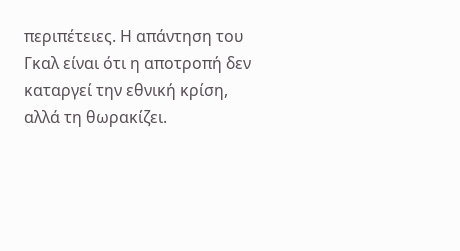περιπέτειες. Η απάντηση του Γκαλ είναι ότι η αποτροπή δεν καταργεί την εθνική κρίση, αλλά τη θωρακίζει.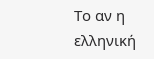Το αν η ελληνική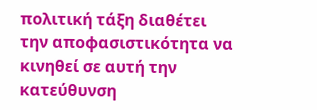πολιτική τάξη διαθέτει την αποφασιστικότητα να κινηθεί σε αυτή την κατεύθυνση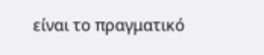είναι το πραγματικό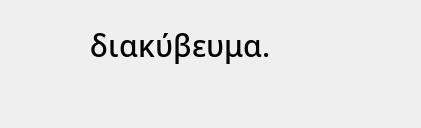διακύβευμα.